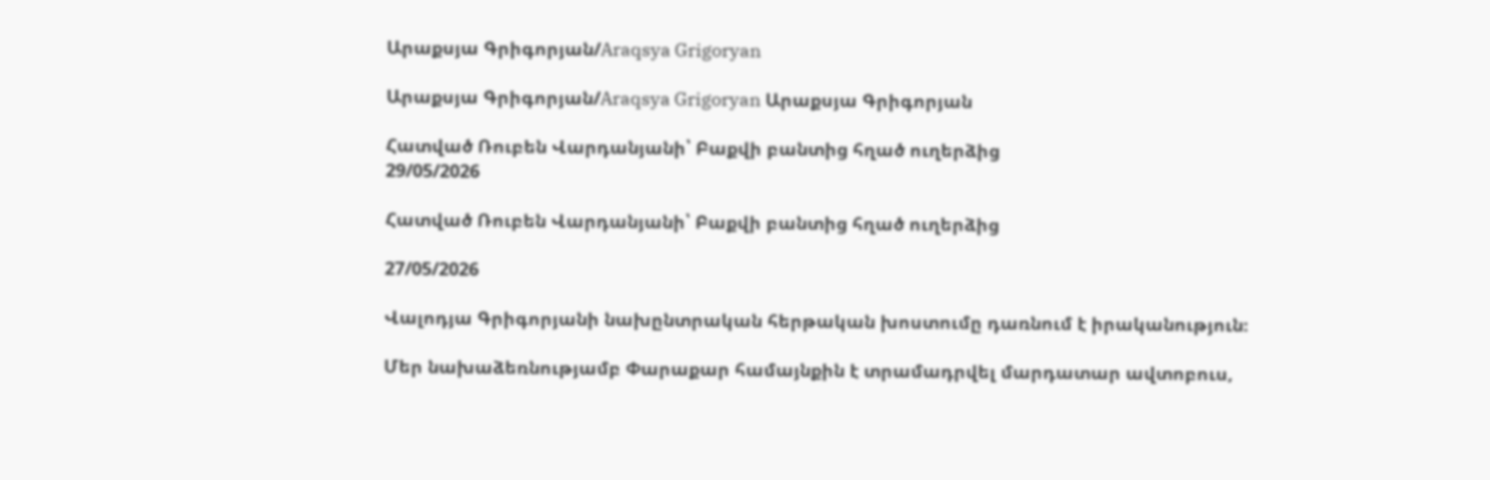Արաքսյա Գրիգորյան/Araqsya Grigoryan

Արաքսյա Գրիգորյան/Araqsya Grigoryan Արաքսյա Գրիգորյան

Հատված Ռուբեն Վարդանյանի՝ Բաքվի բանտից հղած ուղերձից
29/05/2026

Հատված Ռուբեն Վարդանյանի՝ Բաքվի բանտից հղած ուղերձից

27/05/2026

Վալոդյա Գրիգորյանի նախընտրական հերթական խոստումը դառնում է իրականություն։

Մեր նախաձեռնությամբ Փարաքար համայնքին է տրամադրվել մարդատար ավտոբուս,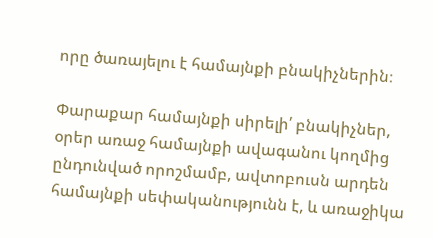որը ծառայելու է համայնքի բնակիչներին։

Փարաքար համայնքի սիրելի՛ բնակիչներ, օրեր առաջ համայնքի ավագանու կողմից ընդունված որոշմամբ, ավտոբուսն արդեն համայնքի սեփականությունն է, և առաջիկա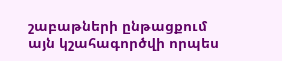շաբաթների ընթացքում այն կշահագործվի որպես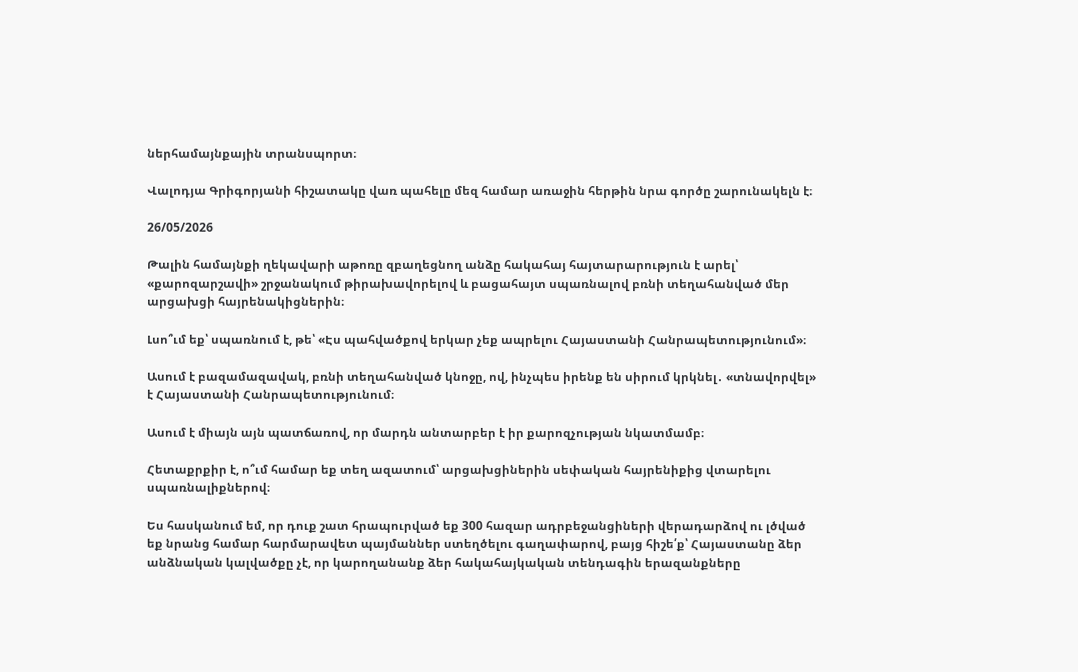ներհամայնքային տրանսպորտ։

Վալոդյա Գրիգորյանի հիշատակը վառ պահելը մեզ համար առաջին հերթին նրա գործը շարունակելն է։

26/05/2026

Թալին համայնքի ղեկավարի աթոռը զբաղեցնող անձը հակահայ հայտարարություն է արել՝ «քարոզարշավի» շրջանակում թիրախավորելով և բացահայտ սպառնալով բռնի տեղահանված մեր արցախցի հայրենակիցներին։

Լսո՞ւմ եք՝ սպառնում է, թե՝ «Էս պահվածքով երկար չեք ապրելու Հայաստանի Հանրապետությունում»։

Ասում է բազամազավակ, բռնի տեղահանված կնոջը, ով, ինչպես իրենք են սիրում կրկնել․ «տնավորվել» է Հայաստանի Հանրապետությունում։

Ասում է միայն այն պատճառով, որ մարդն անտարբեր է իր քարոզչության նկատմամբ։

Հետաքրքիր է, ո՞ւմ համար եք տեղ ազատում՝ արցախցիներին սեփական հայրենիքից վտարելու սպառնալիքներով։

Ես հասկանում եմ, որ դուք շատ հրապուրված եք 300 հազար ադրբեջանցիների վերադարձով ու լծված եք նրանց համար հարմարավետ պայմաններ ստեղծելու գաղափարով, բայց հիշե՛ք՝ Հայաստանը ձեր անձնական կալվածքը չէ, որ կարողանանք ձեր հակահայկական տենդագին երազանքները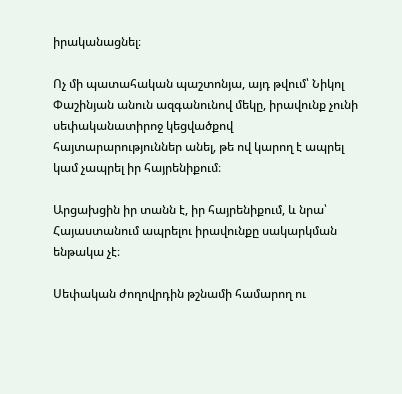իրականացնել։

Ոչ մի պատահական պաշտոնյա, այդ թվում՝ Նիկոլ Փաշինյան անուն ազգանունով մեկը, իրավունք չունի սեփականատիրոջ կեցվածքով հայտարարություններ անել, թե ով կարող է ապրել կամ չապրել իր հայրենիքում։

Արցախցին իր տանն է, իր հայրենիքում, և նրա՝ Հայաստանում ապրելու իրավունքը սակարկման ենթակա չէ։

Սեփական ժողովրդին թշնամի համարող ու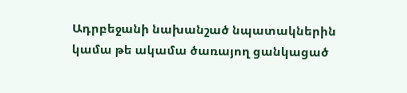Ադրբեջանի նախանշած նպատակներին կամա թե ակամա ծառայող ցանկացած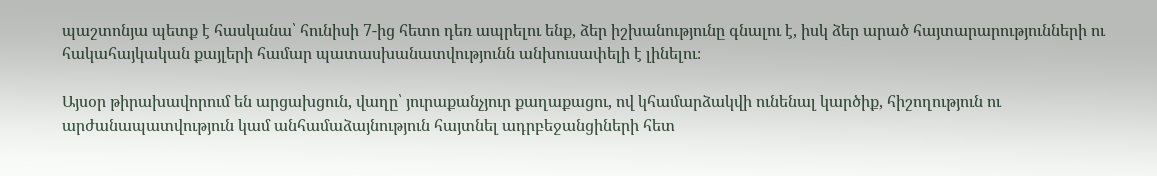պաշտոնյա պետք է հասկանա՝ հունիսի 7-ից հետո դեռ ապրելու ենք, ձեր իշխանությունը գնալու է, իսկ ձեր արած հայտարարությունների ու հակահայկական քայլերի համար պատասխանատվությունն անխուսափելի է լինելու։

Այսօր թիրախավորում են արցախցուն, վաղը՝ յուրաքանչյուր քաղաքացու, ով կհամարձակվի ունենալ կարծիք, հիշողություն ու արժանապատվություն կամ անհամաձայնություն հայտնել ադրբեջանցիների հետ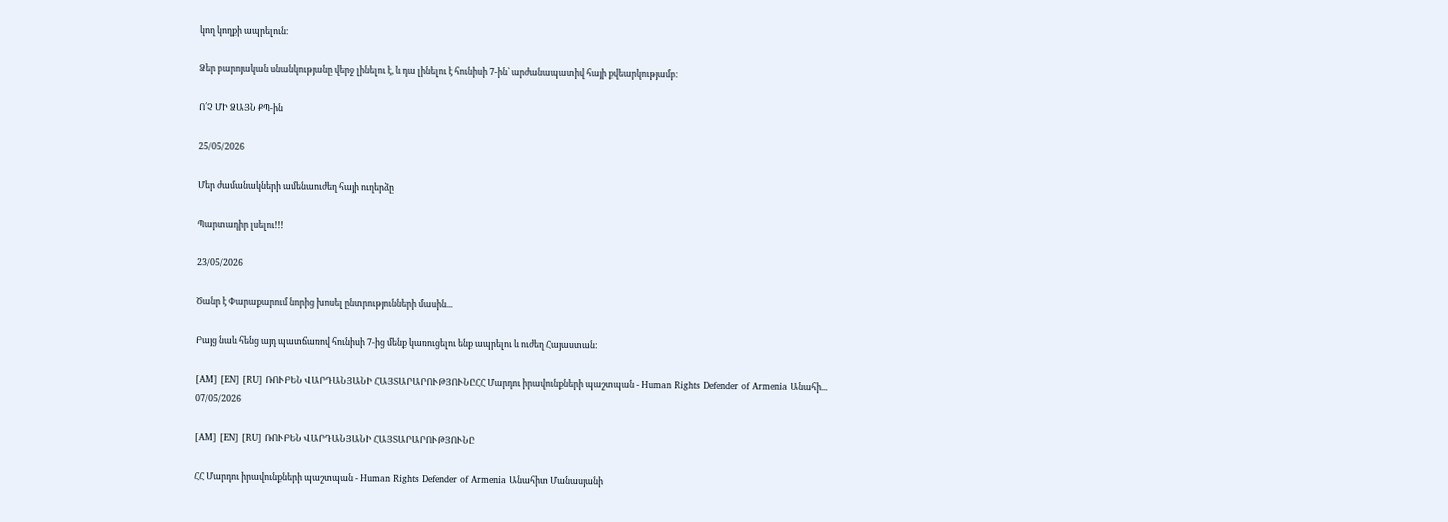կող կողքի ապրելուն։

Ձեր բարոյական սնանկությանը վերջ լինելու է, և դա լինելու է հունիսի 7-ին՝ արժանապատիվ հայի քվեարկությամբ։

Ո՛Չ ՄԻ ՁԱՅՆ ՔՊ-ին

25/05/2026

Մեր ժամանակների ամենաուժեղ հայի ուղերձը

Պարտադիր լսելու!!!

23/05/2026

Ծանր է Փարաքարում նորից խոսել ընտրությունների մասին...

Բայց նաև հենց այդ պատճառով հունիսի 7-ից մենք կառուցելու ենք ապրելու և ուժեղ Հայաստան:

[AM] [EN] [RU] ՌՈՒԲԵՆ ՎԱՐԴԱՆՅԱՆԻ ՀԱՅՏԱՐԱՐՈՒԹՅՈՒՆԸՀՀ Մարդու իրավունքների պաշտպան - Human Rights Defender of Armenia Անահի...
07/05/2026

[AM] [EN] [RU] ՌՈՒԲԵՆ ՎԱՐԴԱՆՅԱՆԻ ՀԱՅՏԱՐԱՐՈՒԹՅՈՒՆԸ

ՀՀ Մարդու իրավունքների պաշտպան - Human Rights Defender of Armenia Անահիտ Մանասյանի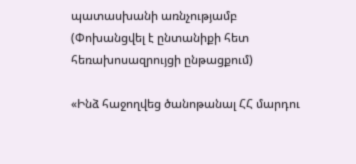պատասխանի առնչությամբ
(Փոխանցվել է ընտանիքի հետ հեռախոսազրույցի ընթացքում)

«Ինձ հաջողվեց ծանոթանալ ՀՀ մարդու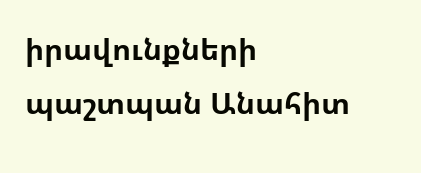իրավունքների պաշտպան Անահիտ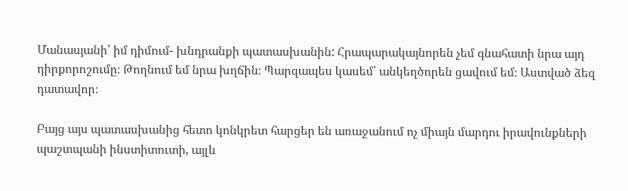Մանասյանի՝ իմ դիմում- խնդրանքի պատասխանին: Հրապարակայնորեն չեմ գնահատի նրա այդ դիրքորոշումը։ Թողնում եմ նրա խղճին։ Պարզապես կասեմ՝ անկեղծորեն ցավում եմ։ Աստված ձեզ դատավոր։

Բայց այս պատասխանից հետո կոնկրետ հարցեր են առաջանում ոչ միայն մարդու իրավունքների պաշտպանի ինստիտուտի, այլև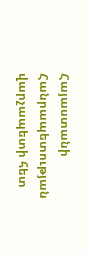Հայաստանի Հանրապետության վարչապետի հետ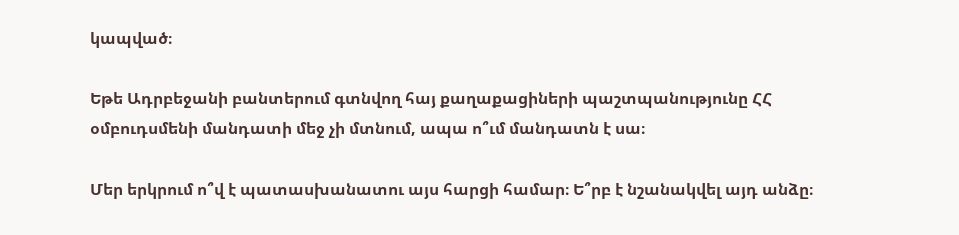կապված։

Եթե Ադրբեջանի բանտերում գտնվող հայ քաղաքացիների պաշտպանությունը ՀՀ օմբուդսմենի մանդատի մեջ չի մտնում, ապա ո՞ւմ մանդատն է սա։

Մեր երկրում ո՞վ է պատասխանատու այս հարցի համար։ Ե՞րբ է նշանակվել այդ անձը։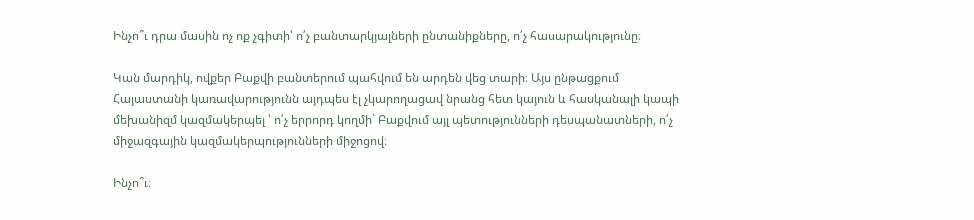Ինչո՞ւ դրա մասին ոչ ոք չգիտի՝ ո՛չ բանտարկյալների ընտանիքները, ո՛չ հասարակությունը։

Կան մարդիկ, ովքեր Բաքվի բանտերում պահվում են արդեն վեց տարի։ Այս ընթացքում Հայաստանի կառավարությունն այդպես էլ չկարողացավ նրանց հետ կայուն և հասկանալի կապի մեխանիզմ կազմակերպել ՝ ո՛չ երրորդ կողմի` Բաքվում այլ պետությունների դեսպանատների, ո՛չ միջազգային կազմակերպությունների միջոցով։

Ինչո՞ւ։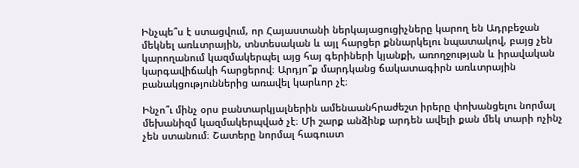Ինչպե՞ս է ստացվում, որ Հայաստանի ներկայացուցիչները կարող են Ադրբեջան մեկնել առևտրային, տնտեսական և այլ հարցեր քննարկելու նպատակով, բայց չեն կարողանում կազմակերպել այց հայ գերիների կյանքի, առողջության և իրավական կարգավիճակի հարցերով։ Արդյո՞ք մարդկանց ճակատագիրն առևտրային բանակցություններից առավել կարևոր չէ։

Ինչո՞ւ մինչ օրս բանտարկյալներին ամենաանհրաժեշտ իրերը փոխանցելու նորմալ մեխանիզմ կազմակերպված չէ։ Մի շարք անձինք արդեն ավելի քան մեկ տարի ոչինչ չեն ստանում։ Շատերը նորմալ հագուստ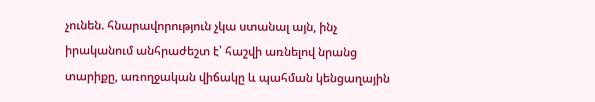չունեն. հնարավորություն չկա ստանալ այն, ինչ իրականում անհրաժեշտ է՝ հաշվի առնելով նրանց տարիքը, առողջական վիճակը և պահման կենցաղային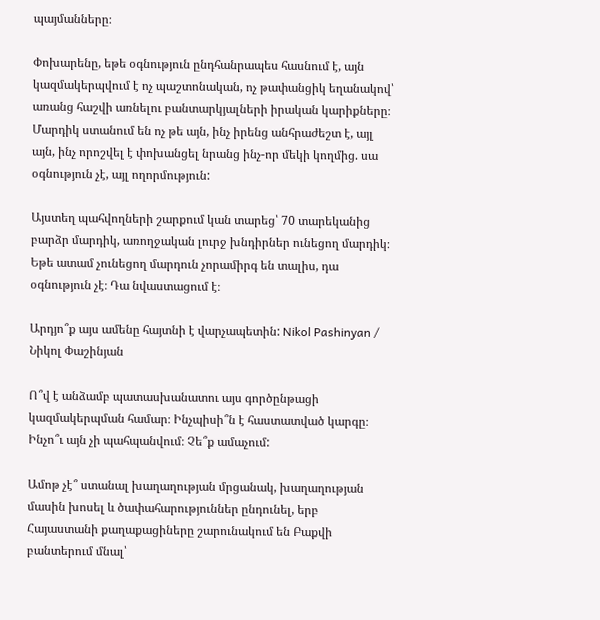պայմանները։

Փոխարենը, եթե օգնություն ընդհանրապես հասնում է, այն կազմակերպվում է ոչ պաշտոնական, ոչ թափանցիկ եղանակով՝ առանց հաշվի առնելու բանտարկյալների իրական կարիքները։ Մարդիկ ստանում են ոչ թե այն, ինչ իրենց անհրաժեշտ է, այլ այն, ինչ որոշվել է փոխանցել նրանց ինչ-որ մեկի կողմից. սա օգնություն չէ, այլ ողորմություն:

Այստեղ պահվողների շարքում կան տարեց՝ 70 տարեկանից բարձր մարդիկ, առողջական լուրջ խնդիրներ ունեցող մարդիկ։ Եթե ատամ չունեցող մարդուն չորամիրգ են տալիս, դա օգնություն չէ։ Դա նվաստացում է։

Արդյո՞ք այս ամենը հայտնի է վարչապետին: Nikol Pashinyan / Նիկոլ Փաշինյան

Ո՞վ է անձամբ պատասխանատու այս գործընթացի կազմակերպման համար։ Ինչպիսի՞ն է հաստատված կարգը։ Ինչո՞ւ այն չի պահպանվում։ Չե՞ք ամաչում:

Ամոթ չէ՞ ստանալ խաղաղության մրցանակ, խաղաղության մասին խոսել և ծափահարություններ ընդունել, երբ Հայաստանի քաղաքացիները շարունակում են Բաքվի բանտերում մնալ՝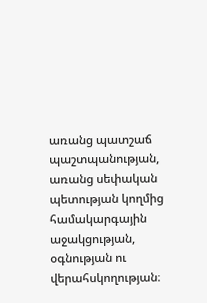առանց պատշաճ պաշտպանության, առանց սեփական պետության կողմից համակարգային աջակցության, օգնության ու վերահսկողության։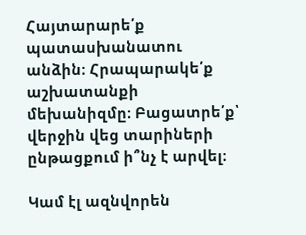Հայտարարե՛ք պատասխանատու անձին։ Հրապարակե՛ք աշխատանքի մեխանիզմը։ Բացատրե՛ք՝ վերջին վեց տարիների ընթացքում ի՞նչ է արվել։

Կամ էլ ազնվորեն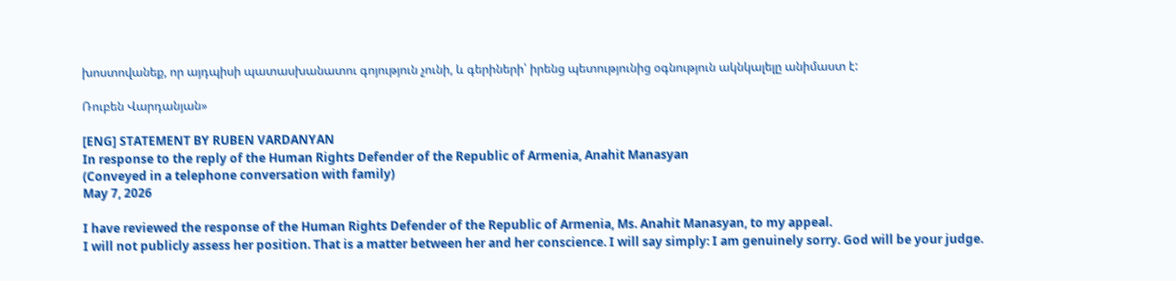խոստովանեք, որ այդպիսի պատասխանատու գոյություն չունի, և գերիների՝ իրենց պետությունից օգնություն ակնկալելը անիմաստ է:

Ռուբեն Վարդանյան»

[ENG] STATEMENT BY RUBEN VARDANYAN
In response to the reply of the Human Rights Defender of the Republic of Armenia, Anahit Manasyan
(Conveyed in a telephone conversation with family)
May 7, 2026

I have reviewed the response of the Human Rights Defender of the Republic of Armenia, Ms. Anahit Manasyan, to my appeal.
I will not publicly assess her position. That is a matter between her and her conscience. I will say simply: I am genuinely sorry. God will be your judge.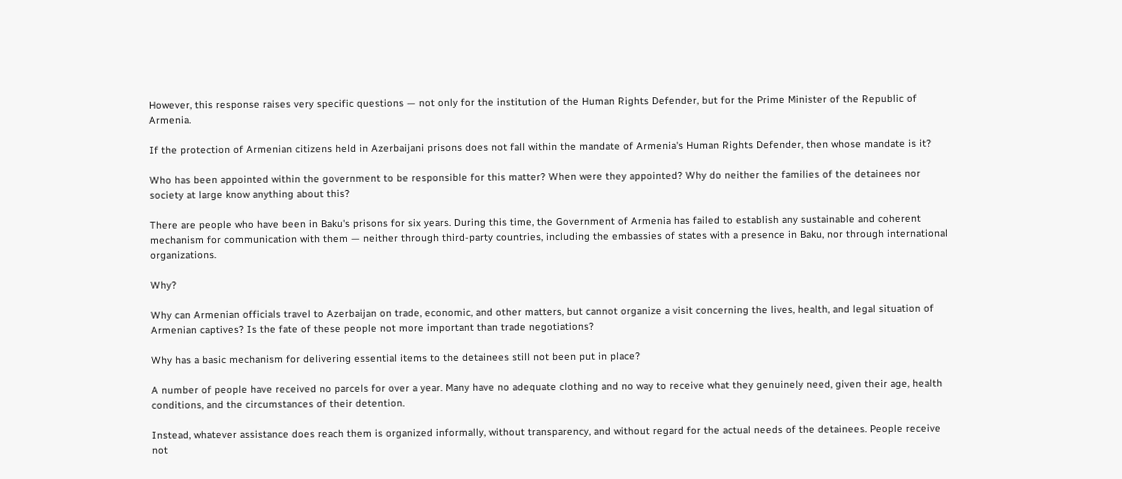However, this response raises very specific questions — not only for the institution of the Human Rights Defender, but for the Prime Minister of the Republic of Armenia.

If the protection of Armenian citizens held in Azerbaijani prisons does not fall within the mandate of Armenia's Human Rights Defender, then whose mandate is it?

Who has been appointed within the government to be responsible for this matter? When were they appointed? Why do neither the families of the detainees nor society at large know anything about this?

There are people who have been in Baku's prisons for six years. During this time, the Government of Armenia has failed to establish any sustainable and coherent mechanism for communication with them — neither through third-party countries, including the embassies of states with a presence in Baku, nor through international organizations.

Why?

Why can Armenian officials travel to Azerbaijan on trade, economic, and other matters, but cannot organize a visit concerning the lives, health, and legal situation of Armenian captives? Is the fate of these people not more important than trade negotiations?

Why has a basic mechanism for delivering essential items to the detainees still not been put in place?

A number of people have received no parcels for over a year. Many have no adequate clothing and no way to receive what they genuinely need, given their age, health conditions, and the circumstances of their detention.

Instead, whatever assistance does reach them is organized informally, without transparency, and without regard for the actual needs of the detainees. People receive not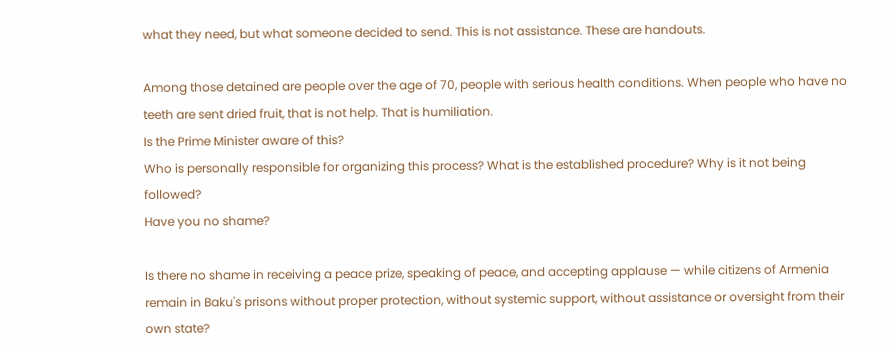what they need, but what someone decided to send. This is not assistance. These are handouts.

Among those detained are people over the age of 70, people with serious health conditions. When people who have no teeth are sent dried fruit, that is not help. That is humiliation.
Is the Prime Minister aware of this?
Who is personally responsible for organizing this process? What is the established procedure? Why is it not being followed?
Have you no shame?

Is there no shame in receiving a peace prize, speaking of peace, and accepting applause — while citizens of Armenia remain in Baku's prisons without proper protection, without systemic support, without assistance or oversight from their own state?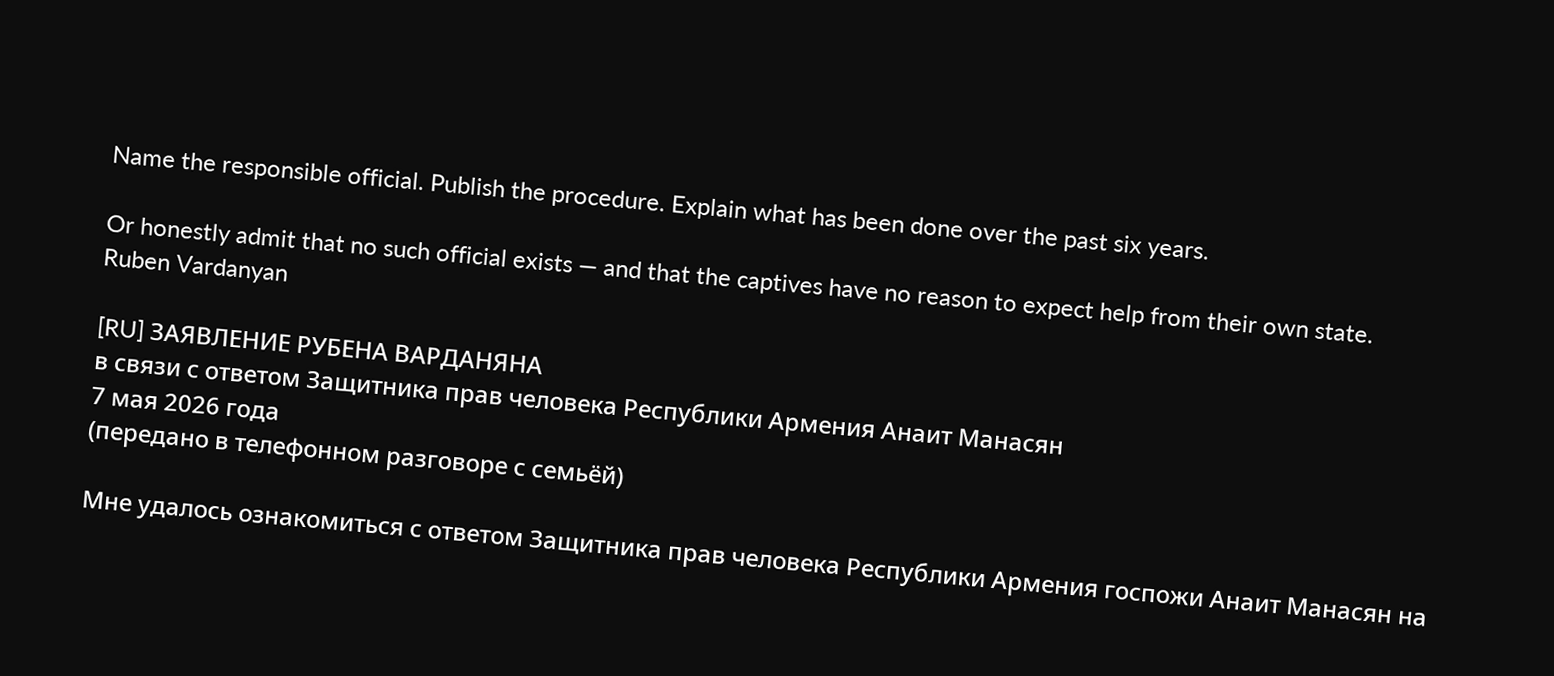Name the responsible official. Publish the procedure. Explain what has been done over the past six years.

Or honestly admit that no such official exists — and that the captives have no reason to expect help from their own state.
Ruben Vardanyan

[RU] ЗАЯВЛЕНИЕ РУБЕНА ВАРДАНЯНА
в связи с ответом Защитника прав человека Республики Армения Анаит Манасян
7 мая 2026 года
(передано в телефонном разговоре с семьёй)

Мне удалось ознакомиться с ответом Защитника прав человека Республики Армения госпожи Анаит Манасян на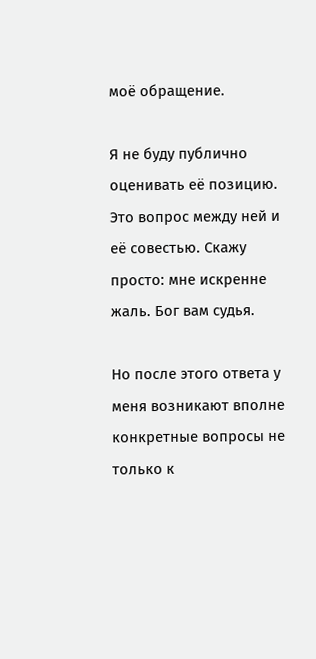моё обращение.

Я не буду публично оценивать её позицию. Это вопрос между ней и её совестью. Скажу просто: мне искренне жаль. Бог вам судья.

Но после этого ответа у меня возникают вполне конкретные вопросы не только к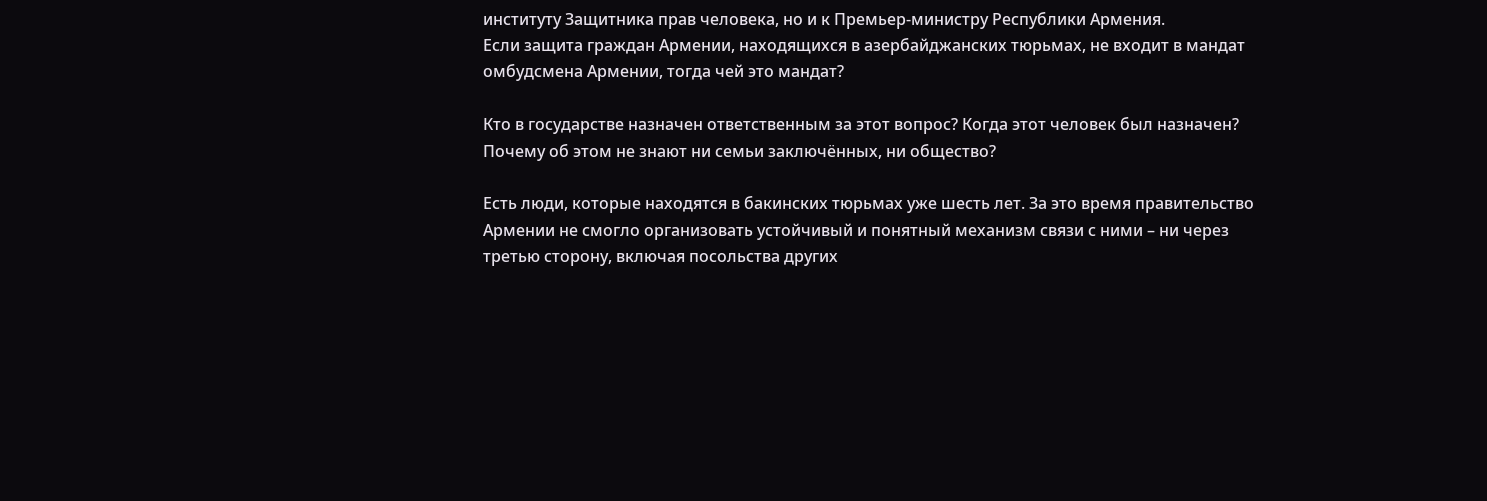институту Защитника прав человека, но и к Премьер-министру Республики Армения.
Если защита граждан Армении, находящихся в азербайджанских тюрьмах, не входит в мандат омбудсмена Армении, тогда чей это мандат?

Кто в государстве назначен ответственным за этот вопрос? Когда этот человек был назначен? Почему об этом не знают ни семьи заключённых, ни общество?

Есть люди, которые находятся в бакинских тюрьмах уже шесть лет. За это время правительство Армении не смогло организовать устойчивый и понятный механизм связи с ними – ни через третью сторону, включая посольства других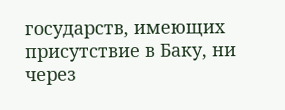государств, имеющих присутствие в Баку, ни через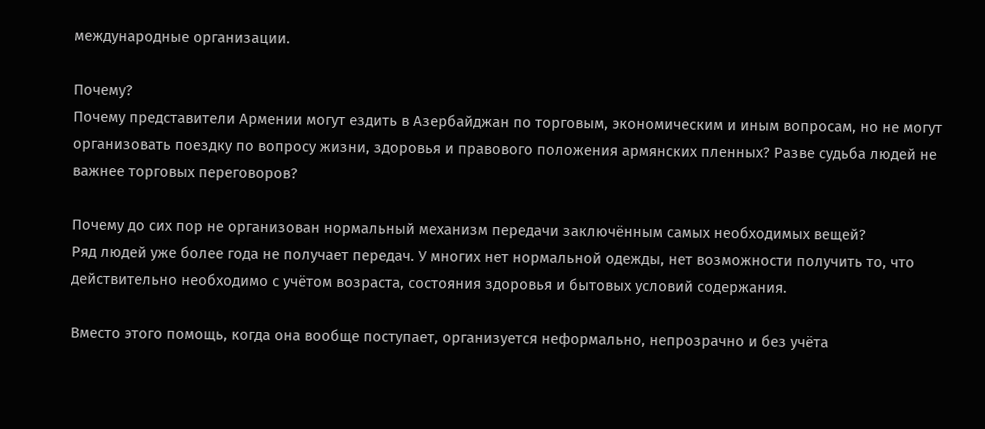международные организации.

Почему?
Почему представители Армении могут ездить в Азербайджан по торговым, экономическим и иным вопросам, но не могут организовать поездку по вопросу жизни, здоровья и правового положения армянских пленных? Разве судьба людей не важнее торговых переговоров?

Почему до сих пор не организован нормальный механизм передачи заключённым самых необходимых вещей?
Ряд людей уже более года не получает передач. У многих нет нормальной одежды, нет возможности получить то, что действительно необходимо с учётом возраста, состояния здоровья и бытовых условий содержания.

Вместо этого помощь, когда она вообще поступает, организуется неформально, непрозрачно и без учёта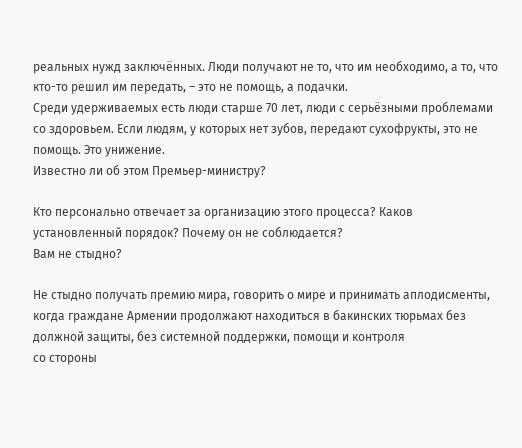реальных нужд заключённых. Люди получают не то, что им необходимо, а то, что кто-то решил им передать, – это не помощь, а подачки.
Среди удерживаемых есть люди старше 70 лет, люди с серьёзными проблемами со здоровьем. Если людям, у которых нет зубов, передают сухофрукты, это не помощь. Это унижение.
Известно ли об этом Премьер-министру?

Кто персонально отвечает за организацию этого процесса? Каков установленный порядок? Почему он не соблюдается?
Вам не стыдно?

Не стыдно получать премию мира, говорить о мире и принимать аплодисменты, когда граждане Армении продолжают находиться в бакинских тюрьмах без должной защиты, без системной поддержки, помощи и контроля
со стороны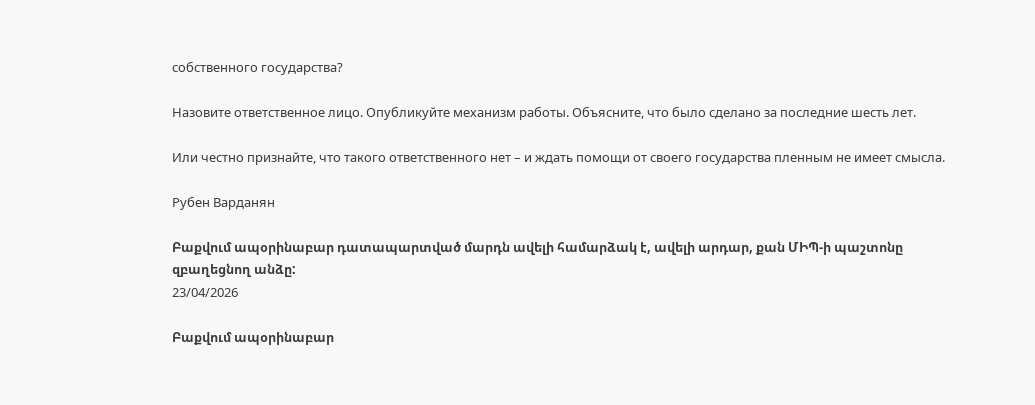собственного государства?

Назовите ответственное лицо. Опубликуйте механизм работы. Объясните, что было сделано за последние шесть лет.

Или честно признайте, что такого ответственного нет – и ждать помощи от своего государства пленным не имеет смысла.

Рубен Варданян

Բաքվում ապօրինաբար դատապարտված մարդն ավելի համարձակ է, ավելի արդար, քան ՄԻՊ-ի պաշտոնը զբաղեցնող անձը:
23/04/2026

Բաքվում ապօրինաբար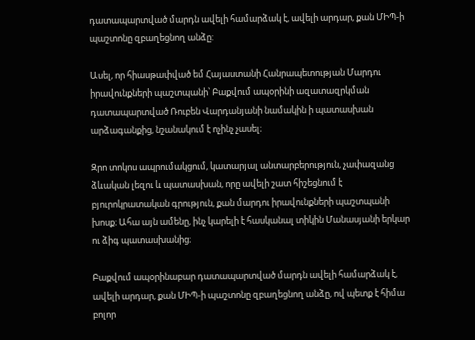դատապարտված մարդն ավելի համարձակ է, ավելի արդար, քան ՄԻՊ-ի պաշտոնը զբաղեցնող անձը:

Ասել, որ հիասթափված եմ Հայաստանի Հանրապետության Մարդու իրավունքների պաշտպանի՝ Բաքվում ապօրինի ազատազրկման դատապարտված Ռուբեն Վարդանյանի նամակին ի պատասխան արձագանքից, նշանակում է ոչինչ չասել։

Զրո տոկոս ապրումակցում, կատարյալ անտարբերություն, չափազանց ձևական լեզու և պատասխան, որը ավելի շատ հիշեցնում է բյուրոկրատական գրություն, քան մարդու իրավունքների պաշտպանի խոսք։ Ահա այն ամենը, ինչ կարելի է հասկանալ տիկին Մանասյանի երկար ու ձիգ պատասխանից։

Բաքվում ապօրինաբար դատապարտված մարդն ավելի համարձակ է, ավելի արդար, քան ՄԻՊ-ի պաշտոնը զբաղեցնող անձը, ով պետք է հիմա բոլոր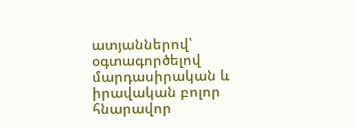ատյաններով՝ օգտագործելով մարդասիրական և իրավական բոլոր հնարավոր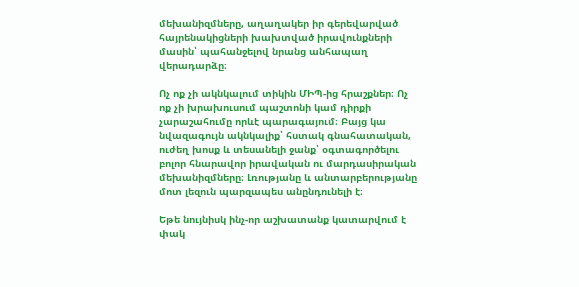մեխանիզմները, աղաղակեր իր գերեվարված հայրենակիցների խախտված իրավունքների մասին՝ պահանջելով նրանց անհապաղ վերադարձը։

Ոչ ոք չի ակնկալում տիկին ՄԻՊ-ից հրաշքներ։ Ոչ ոք չի խրախուսում պաշտոնի կամ դիրքի չարաշահումը որևէ պարագայում։ Բայց կա նվազագույն ակնկալիք՝ հստակ գնահատական, ուժեղ խոսք և տեսանելի ջանք՝ օգտագործելու բոլոր հնարավոր իրավական ու մարդասիրական մեխանիզմները։ Լռությանը և անտարբերությանը մոտ լեզուն պարզապես անընդունելի է։

Եթե նույնիսկ ինչ-որ աշխատանք կատարվում է փակ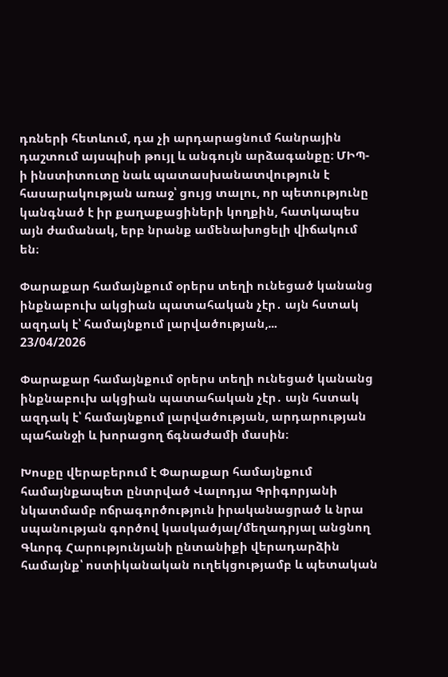դռների հետևում, դա չի արդարացնում հանրային դաշտում այսպիսի թույլ և անգույն արձագանքը։ ՄԻՊ-ի ինստիտուտը նաև պատասխանատվություն է հասարակության առաջ՝ ցույց տալու, որ պետությունը կանգնած է իր քաղաքացիների կողքին, հատկապես այն ժամանակ, երբ նրանք ամենախոցելի վիճակում են։

Փարաքար համայնքում օրերս տեղի ունեցած կանանց ինքնաբուխ ակցիան պատահական չէր․ այն հստակ ազդակ է՝ համայնքում լարվածության,...
23/04/2026

Փարաքար համայնքում օրերս տեղի ունեցած կանանց ինքնաբուխ ակցիան պատահական չէր․ այն հստակ ազդակ է՝ համայնքում լարվածության, արդարության պահանջի և խորացող ճգնաժամի մասին։

Խոսքը վերաբերում է Փարաքար համայնքում համայնքապետ ընտրված Վալոդյա Գրիգորյանի նկատմամբ ոճրագործություն իրականացրած և նրա սպանության գործով կասկածյալ/մեղադրյալ անցնող Գևորգ Հարությունյանի ընտանիքի վերադարձին համայնք՝ ոստիկանական ուղեկցությամբ և պետական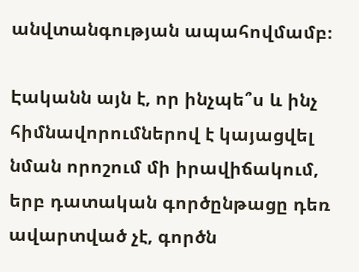անվտանգության ապահովմամբ։

Էականն այն է, որ ինչպե՞ս և ինչ հիմնավորումներով է կայացվել նման որոշում մի իրավիճակում, երբ դատական գործընթացը դեռ ավարտված չէ, գործն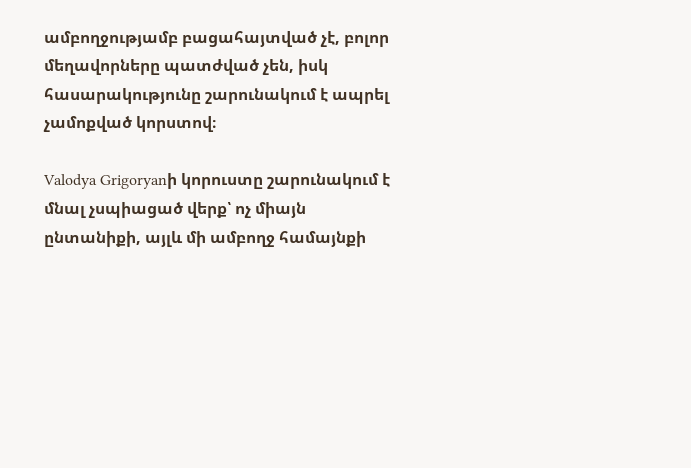ամբողջությամբ բացահայտված չէ, բոլոր մեղավորները պատժված չեն, իսկ հասարակությունը շարունակում է ապրել չամոքված կորստով։

Valodya Grigoryanի կորուստը շարունակում է մնալ չսպիացած վերք՝ ոչ միայն ընտանիքի, այլև մի ամբողջ համայնքի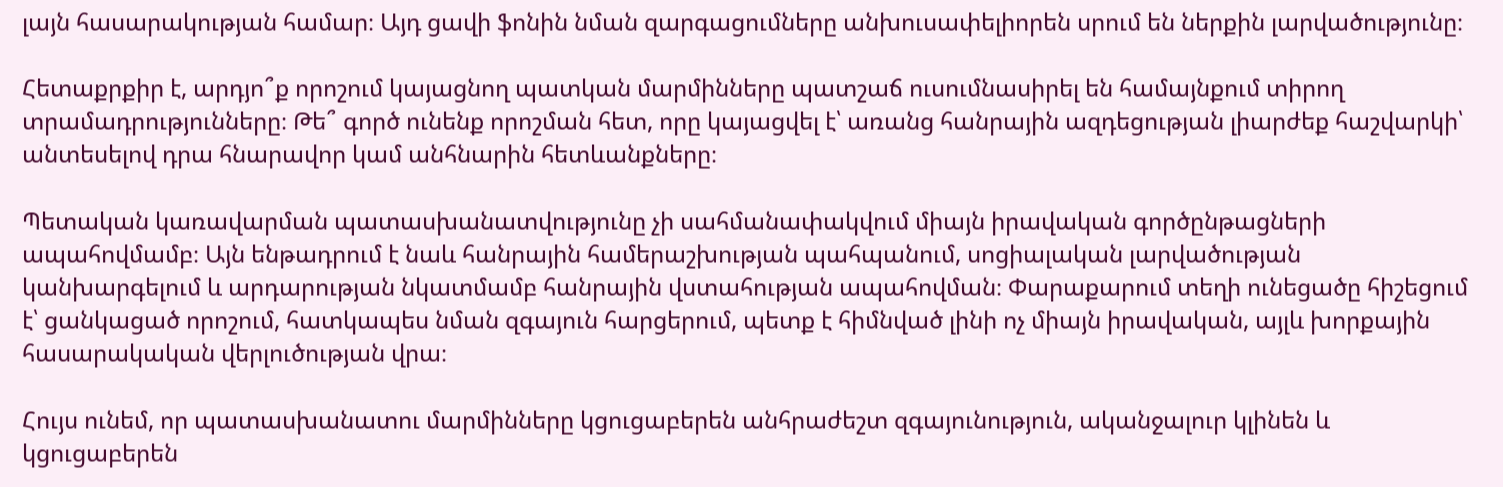լայն հասարակության համար։ Այդ ցավի ֆոնին նման զարգացումները անխուսափելիորեն սրում են ներքին լարվածությունը։

Հետաքրքիր է, արդյո՞ք որոշում կայացնող պատկան մարմինները պատշաճ ուսումնասիրել են համայնքում տիրող տրամադրությունները։ Թե՞ գործ ունենք որոշման հետ, որը կայացվել է՝ առանց հանրային ազդեցության լիարժեք հաշվարկի՝ անտեսելով դրա հնարավոր կամ անհնարին հետևանքները։

Պետական կառավարման պատասխանատվությունը չի սահմանափակվում միայն իրավական գործընթացների ապահովմամբ։ Այն ենթադրում է նաև հանրային համերաշխության պահպանում, սոցիալական լարվածության կանխարգելում և արդարության նկատմամբ հանրային վստահության ապահովման։ Փարաքարում տեղի ունեցածը հիշեցում է՝ ցանկացած որոշում, հատկապես նման զգայուն հարցերում, պետք է հիմնված լինի ոչ միայն իրավական, այլև խորքային հասարակական վերլուծության վրա։

Հույս ունեմ, որ պատասխանատու մարմինները կցուցաբերեն անհրաժեշտ զգայունություն, ականջալուր կլինեն և կցուցաբերեն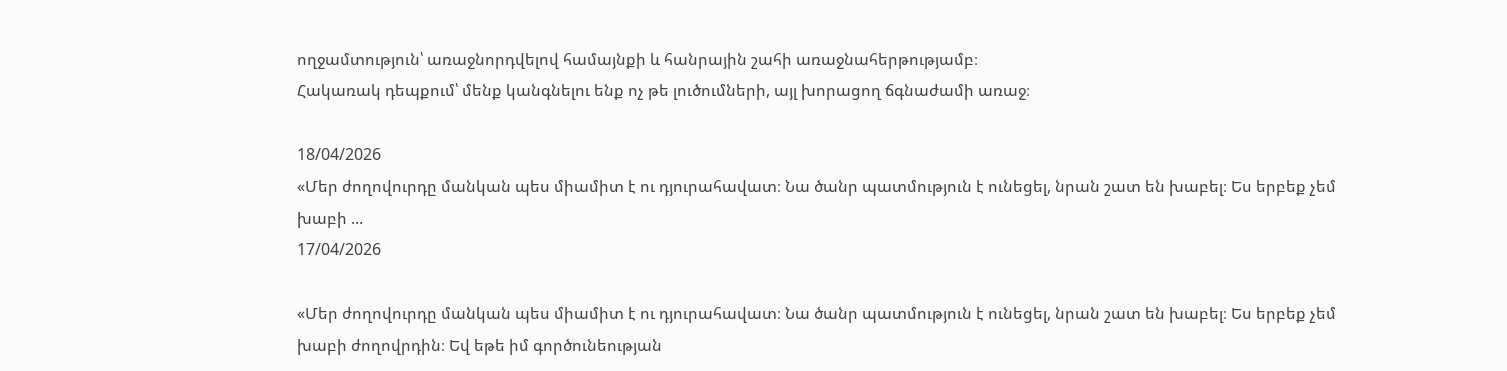ողջամտություն՝ առաջնորդվելով համայնքի և հանրային շահի առաջնահերթությամբ։
Հակառակ դեպքում՝ մենք կանգնելու ենք ոչ թե լուծումների, այլ խորացող ճգնաժամի առաջ։

18/04/2026
«Մեր ժողովուրդը մանկան պես միամիտ է ու դյուրահավատ։ Նա ծանր պատմություն է ունեցել, նրան շատ են խաբել։ Ես երբեք չեմ խաբի ...
17/04/2026

«Մեր ժողովուրդը մանկան պես միամիտ է ու դյուրահավատ։ Նա ծանր պատմություն է ունեցել, նրան շատ են խաբել։ Ես երբեք չեմ խաբի ժողովրդին։ Եվ եթե իմ գործունեության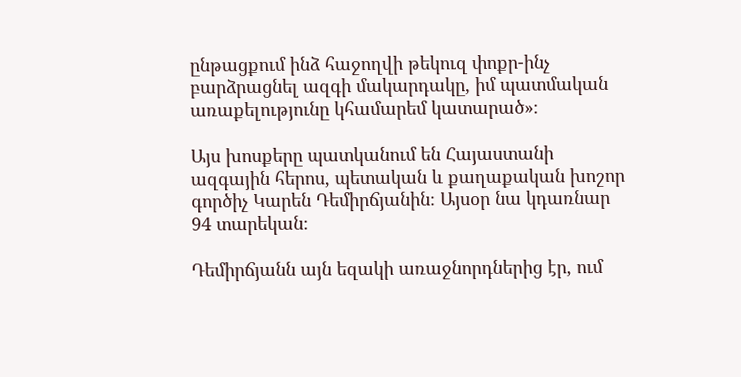ընթացքում ինձ հաջողվի թեկուզ փոքր-ինչ բարձրացնել ազգի մակարդակը, իմ պատմական առաքելությունը կհամարեմ կատարած»։

Այս խոսքերը պատկանում են Հայաստանի ազգային հերոս, պետական և քաղաքական խոշոր գործիչ Կարեն Դեմիրճյանին։ Այսօր նա կդառնար 94 տարեկան։

Դեմիրճյանն այն եզակի առաջնորդներից էր, ում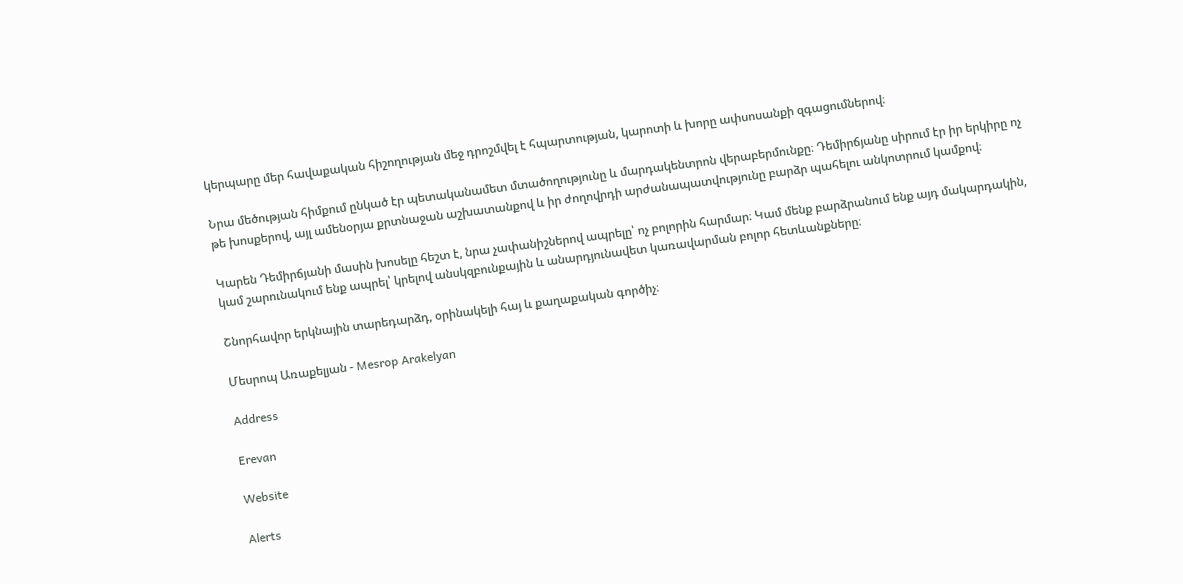կերպարը մեր հավաքական հիշողության մեջ դրոշմվել է հպարտության, կարոտի և խորը ափսոսանքի զգացումներով։

Նրա մեծության հիմքում ընկած էր պետականամետ մտածողությունը և մարդակենտրոն վերաբերմունքը։ Դեմիրճյանը սիրում էր իր երկիրը ոչ թե խոսքերով, այլ ամենօրյա քրտնաջան աշխատանքով և իր ժողովրդի արժանապատվությունը բարձր պահելու անկոտրում կամքով։

Կարեն Դեմիրճյանի մասին խոսելը հեշտ է, նրա չափանիշներով ապրելը՝ ոչ բոլորին հարմար։ Կամ մենք բարձրանում ենք այդ մակարդակին, կամ շարունակում ենք ապրել՝ կրելով անսկզբունքային և անարդյունավետ կառավարման բոլոր հետևանքները։

Շնորհավոր երկնային տարեդարձդ, օրինակելի հայ և քաղաքական գործիչ։

Մեսրոպ Առաքելյան - Mesrop Arakelyan

Address

Erevan

Website

Alerts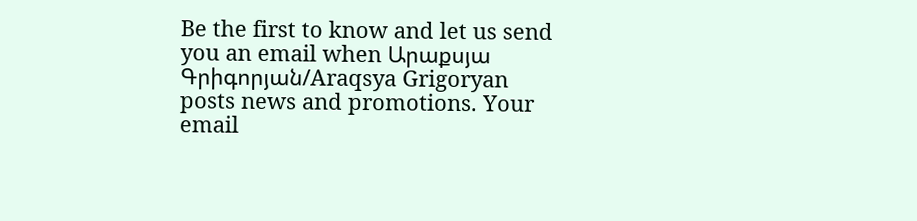Be the first to know and let us send you an email when Արաքսյա Գրիգորյան/Araqsya Grigoryan posts news and promotions. Your email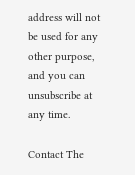address will not be used for any other purpose, and you can unsubscribe at any time.

Contact The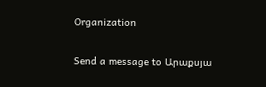Organization

Send a message to Արաքսյա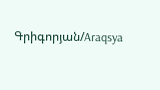Գրիգորյան/Araqsya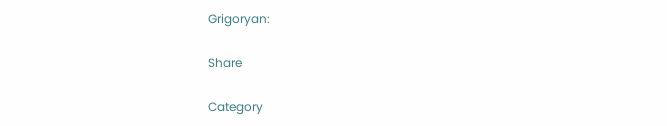Grigoryan:

Share

Category